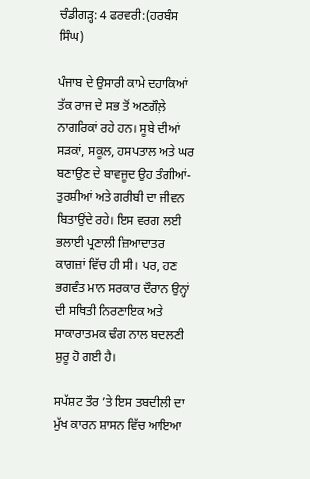ਚੰਡੀਗੜ੍ਹ: 4 ਫਰਵਰੀ:(ਹਰਬੰਸ ਸਿੰਘ)

ਪੰਜਾਬ ਦੇ ਉਸਾਰੀ ਕਾਮੇ ਦਹਾਕਿਆਂ ਤੱਕ ਰਾਜ ਦੇ ਸਭ ਤੋਂ ਅਣਗੌਲ਼ੇ ਨਾਗਰਿਕਾਂ ਰਹੇ ਹਨ। ਸੂਬੇ ਦੀਆਂ ਸੜਕਾਂ, ਸਕੂਲ, ਹਸਪਤਾਲ ਅਤੇ ਘਰ ਬਣਾਉਣ ਦੇ ਬਾਵਜੂਦ ਉਹ ਤੰਗੀਆਂ-ਤੁਰਸ਼ੀਆਂ ਅਤੇ ਗਰੀਬੀ ਦਾ ਜੀਵਨ ਬਿਤਾਉਂਦੇ ਰਹੇ। ਇਸ ਵਰਗ ਲਈ ਭਲਾਈ ਪ੍ਰਣਾਲੀ ਜ਼ਿਆਦਾਤਰ ਕਾਗਜ਼ਾਂ ਵਿੱਚ ਹੀ ਸੀ। ਪਰ, ਹਣ ਭਗਵੰਤ ਮਾਨ ਸਰਕਾਰ ਦੌਰਾਨ ਉਨ੍ਹਾਂ ਦੀ ਸਥਿਤੀ ਨਿਰਣਾਇਕ ਅਤੇ ਸਾਕਾਰਾਤਮਕ ਢੰਗ ਨਾਲ ਬਦਲਣੀ ਸ਼ੁਰੂ ਹੋ ਗਈ ਹੈ।

ਸਪੱਸ਼ਟ ਤੌਰ ’ਤੇ ਇਸ ਤਬਦੀਲੀ ਦਾ ਮੁੱਖ ਕਾਰਨ ਸ਼ਾਸਨ ਵਿੱਚ ਆਇਆ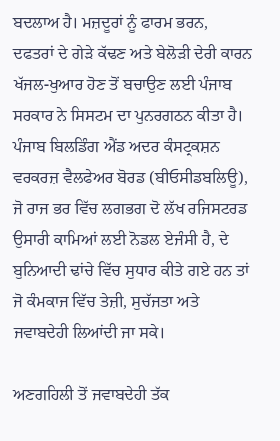ਬਦਲਾਅ ਹੈ। ਮਜ਼ਦੂਰਾਂ ਨੂੰ ਫਾਰਮ ਭਰਨ, ਦਫਤਰਾਂ ਦੇ ਗੇੜੇ ਕੱਢਣ ਅਤੇ ਬੇਲੋੜੀ ਦੇਰੀ ਕਾਰਨ ਖੱਜਲ-ਖੁਆਰ ਹੋਣ ਤੋਂ ਬਚਾਉਣ ਲਈ ਪੰਜਾਬ ਸਰਕਾਰ ਨੇ ਸਿਸਟਮ ਦਾ ਪੁਨਰਗਠਨ ਕੀਤਾ ਹੈ। ਪੰਜਾਬ ਬਿਲਡਿੰਗ ਐਂਡ ਅਦਰ ਕੰਸਟ੍ਰਕਸ਼ਨ ਵਰਕਰਜ਼ ਵੈਲਫੇਅਰ ਬੋਰਡ (ਬੀਓਸੀਡਬਲਿਊ), ਜੋ ਰਾਜ ਭਰ ਵਿੱਚ ਲਗਭਗ ਦੋ ਲੱਖ ਰਜਿਸਟਰਡ ਉਸਾਰੀ ਕਾਮਿਆਂ ਲਈ ਨੋਡਲ ਏਜੰਸੀ ਹੈ, ਦੇ ਬੁਨਿਆਦੀ ਢਾਂਚੇ ਵਿੱਚ ਸੁਧਾਰ ਕੀਤੇ ਗਏ ਹਨ ਤਾਂ ਜੋ ਕੰਮਕਾਜ ਵਿੱਚ ਤੇਜ਼ੀ, ਸੁਚੱਜਤਾ ਅਤੇ ਜਵਾਬਦੇਹੀ ਲਿਆਂਦੀ ਜਾ ਸਕੇ।

ਅਣਗਹਿਲੀ ਤੋਂ ਜਵਾਬਦੇਹੀ ਤੱਕ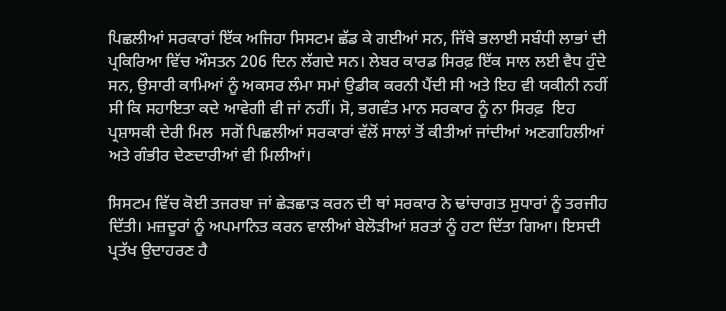ਪਿਛਲੀਆਂ ਸਰਕਾਰਾਂ ਇੱਕ ਅਜਿਹਾ ਸਿਸਟਮ ਛੱਡ ਕੇ ਗਈਆਂ ਸਨ, ਜਿੱਥੇ ਭਲਾਈ ਸਬੰਧੀ ਲਾਭਾਂ ਦੀ ਪ੍ਰਕਿਰਿਆ ਵਿੱਚ ਔਸਤਨ 206 ਦਿਨ ਲੱਗਦੇ ਸਨ। ਲੇਬਰ ਕਾਰਡ ਸਿਰਫ਼ ਇੱਕ ਸਾਲ ਲਈ ਵੈਧ ਹੁੰਦੇ ਸਨ, ਉਸਾਰੀ ਕਾਮਿਆਂ ਨੂੰ ਅਕਸਰ ਲੰਮਾ ਸਮਾਂ ਉਡੀਕ ਕਰਨੀ ਪੈਂਦੀ ਸੀ ਅਤੇ ਇਹ ਵੀ ਯਕੀਨੀ ਨਹੀਂ ਸੀ ਕਿ ਸਹਾਇਤਾ ਕਦੇ ਆਵੇਗੀ ਵੀ ਜਾਂ ਨਹੀਂ। ਸੋ, ਭਗਵੰਤ ਮਾਨ ਸਰਕਾਰ ਨੂੰ ਨਾ ਸਿਰਫ਼  ਇਹ ਪ੍ਰਸ਼ਾਸਕੀ ਦੇਰੀ ਮਿਲ  ਸਗੋਂ ਪਿਛਲੀਆਂ ਸਰਕਾਰਾਂ ਵੱਲੋਂ ਸਾਲਾਂ ਤੋਂ ਕੀਤੀਆਂ ਜਾਂਦੀਆਂ ਅਣਗਹਿਲੀਆਂ ਅਤੇ ਗੰਭੀਰ ਦੇਣਦਾਰੀਆਂ ਵੀ ਮਿਲੀਆਂ।

ਸਿਸਟਮ ਵਿੱਚ ਕੋਈ ਤਜਰਬਾ ਜਾਂ ਛੇੜਛਾੜ ਕਰਨ ਦੀ ਥਾਂ ਸਰਕਾਰ ਨੇ ਢਾਂਚਾਗਤ ਸੁਧਾਰਾਂ ਨੂੰ ਤਰਜੀਹ ਦਿੱਤੀ। ਮਜ਼ਦੂਰਾਂ ਨੂੰ ਅਪਮਾਨਿਤ ਕਰਨ ਵਾਲੀਆਂ ਬੇਲੋੜੀਆਂ ਸ਼ਰਤਾਂ ਨੂੰ ਹਟਾ ਦਿੱਤਾ ਗਿਆ। ਇਸਦੀ ਪ੍ਰਤੱਖ ਉਦਾਹਰਣ ਹੈ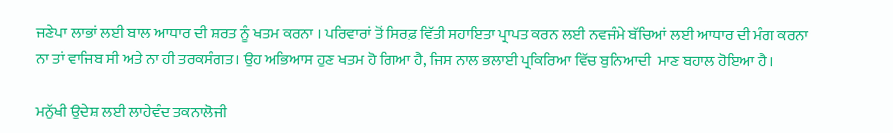ਜਣੇਪਾ ਲਾਭਾਂ ਲਈ ਬਾਲ ਆਧਾਰ ਦੀ ਸ਼ਰਤ ਨੂੰ ਖਤਮ ਕਰਨਾ । ਪਰਿਵਾਰਾਂ ਤੋਂ ਸਿਰਫ਼ ਵਿੱਤੀ ਸਹਾਇਤਾ ਪ੍ਰਾਪਤ ਕਰਨ ਲਈ ਨਵਜੰਮੇ ਬੱਚਿਆਂ ਲਈ ਆਧਾਰ ਦੀ ਮੰਗ ਕਰਨਾ ਨਾ ਤਾਂ ਵਾਜਿਬ ਸੀ ਅਤੇ ਨਾ ਹੀ ਤਰਕਸੰਗਤ। ਉਹ ਅਭਿਆਸ ਹੁਣ ਖਤਮ ਹੋ ਗਿਆ ਹੈ, ਜਿਸ ਨਾਲ ਭਲਾਈ ਪ੍ਰਕਿਰਿਆ ਵਿੱਚ ਬੁਨਿਆਦੀ  ਮਾਣ ਬਹਾਲ ਹੋਇਆ ਹੈ।

ਮਨੁੱਖੀ ਉਦੇਸ਼ ਲਈ ਲਾਹੇਵੰਦ ਤਕਨਾਲੋਜੀ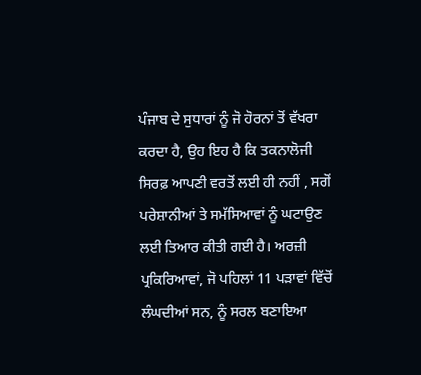ਪੰਜਾਬ ਦੇ ਸੁਧਾਰਾਂ ਨੂੰ ਜੋ ਹੋਰਨਾਂ ਤੋਂ ਵੱਖਰਾ ਕਰਦਾ ਹੈ, ਉਹ ਇਹ ਹੈ ਕਿ ਤਕਨਾਲੋਜੀ ਸਿਰਫ਼ ਆਪਣੀ ਵਰਤੋਂ ਲਈ ਹੀ ਨਹੀਂ , ਸਗੋਂ ਪਰੇਸ਼ਾਨੀਆਂ ਤੇ ਸਮੱਸਿਆਵਾਂ ਨੂੰ ਘਟਾਉਣ ਲਈ ਤਿਆਰ ਕੀਤੀ ਗਈ ਹੈ। ਅਰਜ਼ੀ ਪ੍ਰਕਿਰਿਆਵਾਂ, ਜੋ ਪਹਿਲਾਂ 11 ਪੜਾਵਾਂ ਵਿੱਚੋਂ ਲੰਘਦੀਆਂ ਸਨ, ਨੂੰ ਸਰਲ ਬਣਾਇਆ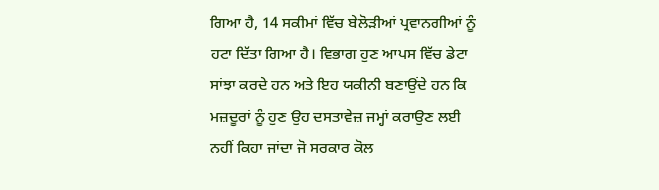ਗਿਆ ਹੈ, 14 ਸਕੀਮਾਂ ਵਿੱਚ ਬੇਲੋੜੀਆਂ ਪ੍ਰਵਾਨਗੀਆਂ ਨੂੰ ਹਟਾ ਦਿੱਤਾ ਗਿਆ ਹੈ। ਵਿਭਾਗ ਹੁਣ ਆਪਸ ਵਿੱਚ ਡੇਟਾ ਸਾਂਝਾ ਕਰਦੇ ਹਨ ਅਤੇ ਇਹ ਯਕੀਨੀ ਬਣਾਉਂਦੇ ਹਨ ਕਿ ਮਜ਼ਦੂਰਾਂ ਨੂੰ ਹੁਣ ਉਹ ਦਸਤਾਵੇਜ਼ ਜਮ੍ਹਾਂ ਕਰਾਉਣ ਲਈ ਨਹੀਂ ਕਿਹਾ ਜਾਂਦਾ ਜੋ ਸਰਕਾਰ ਕੋਲ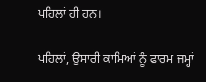ਪਹਿਲਾਂ ਹੀ ਹਨ।

ਪਹਿਲਾਂ, ਉਸਾਰੀ ਕਾਮਿਆਂ ਨੂੰ ਫਾਰਮ ਜਮ੍ਹਾਂ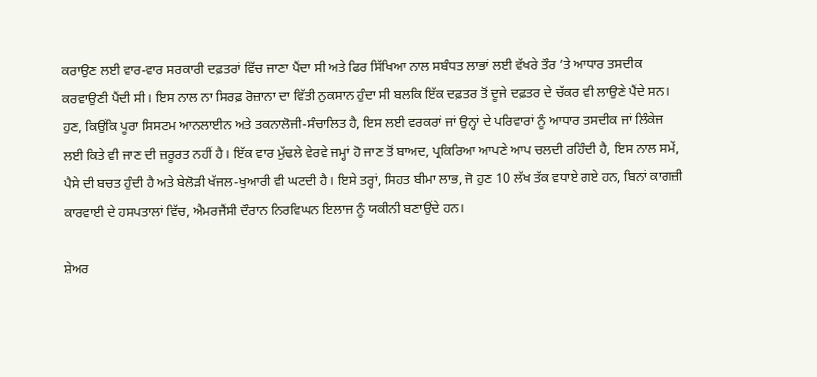ਕਰਾਉਣ ਲਈ ਵਾਰ-ਵਾਰ ਸਰਕਾਰੀ ਦਫ਼ਤਰਾਂ ਵਿੱਚ ਜਾਣਾ ਪੈਂਦਾ ਸੀ ਅਤੇ ਫਿਰ ਸਿੱਖਿਆ ਨਾਲ ਸਬੰਧਤ ਲਾਭਾਂ ਲਈ ਵੱਖਰੇ ਤੌਰ ’ਤੇ ਆਧਾਰ ਤਸਦੀਕ ਕਰਵਾਉਣੀ ਪੈਂਦੀ ਸੀ। ਇਸ ਨਾਲ ਨਾ ਸਿਰਫ਼ ਰੋਜ਼ਾਨਾ ਦਾ ਵਿੱਤੀ ਨੁਕਸਾਨ ਹੁੰਦਾ ਸੀ ਬਲਕਿ ਇੱਕ ਦਫ਼ਤਰ ਤੋਂ ਦੂਜੇ ਦਫ਼ਤਰ ਦੇ ਚੱਕਰ ਵੀ ਲਾਉਣੇ ਪੈਂਦੇ ਸਨ। ਹੁਣ, ਕਿਉਂਕਿ ਪੂਰਾ ਸਿਸਟਮ ਆਨਲਾਈਨ ਅਤੇ ਤਕਨਾਲੋਜੀ-ਸੰਚਾਲਿਤ ਹੈ, ਇਸ ਲਈ ਵਰਕਰਾਂ ਜਾਂ ਉਨ੍ਹਾਂ ਦੇ ਪਰਿਵਾਰਾਂ ਨੂੰ ਆਧਾਰ ਤਸਦੀਕ ਜਾਂ ਲਿੰਕੇਜ ਲਈ ਕਿਤੇ ਵੀ ਜਾਣ ਦੀ ਜ਼ਰੂਰਤ ਨਹੀਂ ਹੈ। ਇੱਕ ਵਾਰ ਮੁੱਢਲੇ ਵੇਰਵੇ ਜਮ੍ਹਾਂ ਹੋ ਜਾਣ ਤੋਂ ਬਾਅਦ, ਪ੍ਰਕਿਰਿਆ ਆਪਣੇ ਆਪ ਚਲਦੀ ਰਹਿੰਦੀ ਹੈ, ਇਸ ਨਾਲ ਸਮੇਂ, ਪੈਸੇ ਦੀ ਬਚਤ ਹੁੰਦੀ ਹੈ ਅਤੇ ਬੇਲੋੜੀ ਖੱਜਲ-ਖੁਆਰੀ ਵੀ ਘਟਦੀ ਹੈ। ਇਸੇ ਤਰ੍ਹਾਂ, ਸਿਹਤ ਬੀਮਾ ਲਾਭ, ਜੋ ਹੁਣ 10 ਲੱਖ ਤੱਕ ਵਧਾਏ ਗਏ ਹਨ, ਬਿਨਾਂ ਕਾਗਜ਼ੀ ਕਾਰਵਾਈ ਦੇ ਹਸਪਤਾਲਾਂ ਵਿੱਚ, ਐਮਰਜੈਂਸੀ ਦੌਰਾਨ ਨਿਰਵਿਘਨ ਇਲਾਜ ਨੂੰ ਯਕੀਨੀ ਬਣਾਉਂਦੇ ਹਨ।

ਸ਼ੇਅਰ